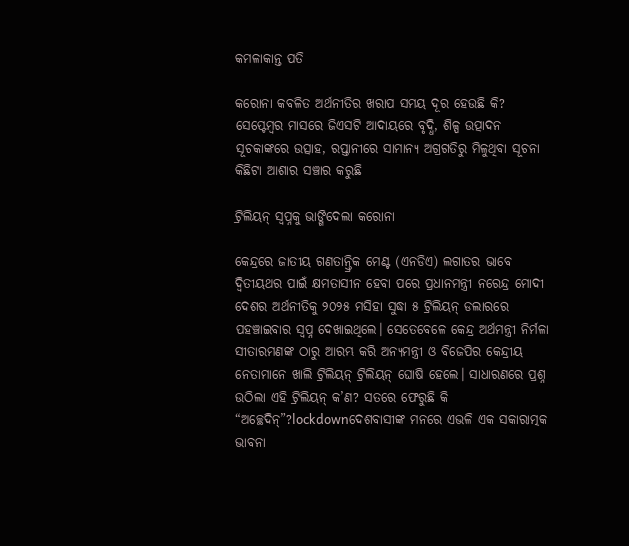କମଳାକାନ୍ତ ପତି

କରୋନା କବଳିତ ଅର୍ଥନୀତିର ଖରାପ ସମୟ ଦୂର ହେଉଛି କି? ସେପ୍ଟେମ୍ବର ମାସରେ ଜିଏସଟି ଆଦାୟରେ ବୃଦ୍ଧି, ଶିଳ୍ପ ଉତ୍ପାଦନ ସୂଚକାଙ୍କରେ ଉତ୍ସାହ, ରପ୍ତାନୀରେ ସାମାନ୍ୟ ଅଗ୍ରଗତିରୁ ମିଳୁଥିବା ସୂଚନା କିଛିଟା ଆଶାର ସଞ୍ଚାର କରୁଛି

ଟ୍ରିଲିୟନ୍ ସ୍ଵପ୍ନକୁ ଭାଙ୍ଗିଦେଲା କରୋନା

କେନ୍ଦ୍ରରେ ଜାତୀୟ ଗଣତାନ୍ତ୍ରିକ ମେଣ୍ଟ (ଏନଡିଏ) ଲଗାତର ଭାବେ ଦ୍ଵିତୀୟଥର ପାଇଁ କ୍ଷମତାସୀନ ହେବା ପରେ ପ୍ରଧାନମନ୍ତ୍ରୀ ନରେନ୍ଦ୍ର ମୋଦୀ ଦେଶର ଅର୍ଥନୀତିକୁ ୨୦୨୫ ମସିହା ସୁଦ୍ଧା ୫ ଟ୍ରିଲିୟନ୍ ଡଲାରରେ ପହଞ୍ଚାଇବାର ସ୍ଵପ୍ନ ଦେଖାଇଥିଲେ। ସେତେବେଳେ କେନ୍ଦ୍ର ଅର୍ଥମନ୍ତ୍ରୀ ନିର୍ମଳା ସୀତାରମଣଙ୍କ ଠାରୁ ଆରମ୍ଭ କରି ଅନ୍ୟମନ୍ତ୍ରୀ ଓ ବିଜେପିର କେନ୍ଦ୍ରୀୟ ନେତାମାନେ ଖାଲି ଟ୍ରିଲିୟନ୍ ଟ୍ରିଲିୟନ୍ ଘୋଷି ହେଲେ। ସାଧାରଣରେ ପ୍ରଶ୍ନ  ଉଠିଲା ଏହି ଟ୍ରିଲିୟନ୍ କ’ଣ? ସତରେ ଫେରୁଛି କି “ଅଚ୍ଛେଦିନ୍”?lockdownଦେଶବାସୀଙ୍କ ମନରେ ଏଭଳି ଏକ ସକାରାତ୍ମକ ଭାବନା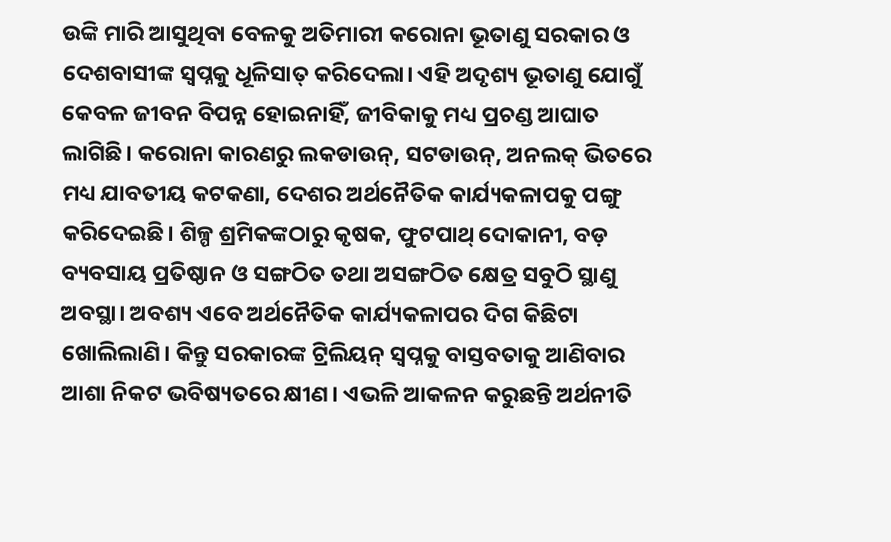ଉଙ୍କି ମାରି ଆସୁଥିବା ବେଳକୁ ଅତିମାରୀ କରୋନା ଭୂତାଣୁ ସରକାର ଓ ଦେଶବାସୀଙ୍କ ସ୍ଵପ୍ନକୁ ଧୂଳିସାତ୍ କରିଦେଲା। ଏହି ଅଦୃଶ୍ୟ ଭୂତାଣୁ ଯୋଗୁଁ କେବଳ ଜୀବନ ବିପନ୍ନ ହୋଇନାହିଁ, ଜୀବିକାକୁ ମଧ୍ୟ ପ୍ରଚଣ୍ଡ ଆଘାତ ଲାଗିଛି। କରୋନା କାରଣରୁ ଲକଡାଉନ୍, ସଟଡାଉନ୍, ଅନଲକ୍ ଭିତରେ ମଧ୍ୟ ଯାବତୀୟ କଟକଣା, ଦେଶର ଅର୍ଥନୈତିକ କାର୍ଯ୍ୟକଳାପକୁ ପଙ୍ଗୁ କରିଦେଇଛି। ଶିଳ୍ପ ଶ୍ରମିକଙ୍କଠାରୁ କୃଷକ, ଫୁଟପାଥ୍ ଦୋକାନୀ, ବଡ଼ ବ୍ୟବସାୟ ପ୍ରତିଷ୍ଠାନ ଓ ସଙ୍ଗଠିତ ତଥା ଅସଙ୍ଗଠିତ କ୍ଷେତ୍ର ସବୁଠି ସ୍ଥାଣୁ ଅବସ୍ଥା। ଅବଶ୍ୟ ଏବେ ଅର୍ଥନୈତିକ କାର୍ଯ୍ୟକଳାପର ଦିଗ କିଛିଟା ଖୋଲିଲାଣି। କିନ୍ତୁ ସରକାରଙ୍କ ଟ୍ରିଲିୟନ୍ ସ୍ଵପ୍ନକୁ ବାସ୍ତବତାକୁ ଆଣିବାର ଆଶା ନିକଟ ଭବିଷ୍ୟତରେ କ୍ଷୀଣ। ଏଭଳି ଆକଳନ କରୁଛନ୍ତି ଅର୍ଥନୀତି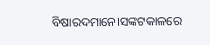ବିଷାରଦମାନେ।ସଙ୍କଟକାଳରେ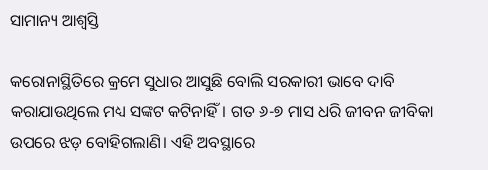ସାମାନ୍ୟ ଆଶ୍ଵସ୍ତି

କରୋନାସ୍ଥିତିରେ କ୍ରମେ ସୁଧାର ଆସୁଛି ବୋଲି ସରକାରୀ ଭାବେ ଦାବି କରାଯାଉଥିଲେ ମଧ୍ୟ ସଙ୍କଟ କଟିନାହିଁ। ଗତ ୬-୭ ମାସ ଧରି ଜୀବନ ଜୀବିକା ଉପରେ ଝଡ଼ ବୋହିଗଲାଣି। ଏହି ଅବସ୍ଥାରେ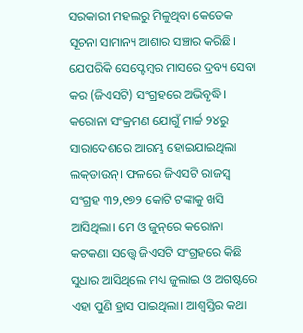ସରକାରୀ ମହଲରୁ ମିଳୁଥିବା କେତେକ ସୂଚନା ସାମାନ୍ୟ ଆଶାର ସଞ୍ଚାର କରିଛି। ଯେପରିକି ସେପ୍ଟେମ୍ବର ମାସରେ ଦ୍ରବ୍ୟ ସେବା କର (ଜିଏସଟି) ସଂଗ୍ରହରେ ଅଭିବୃଦ୍ଧି। କରୋନା ସଂକ୍ରମଣ ଯୋଗୁଁ ମାର୍ଚ୍ଚ ୨୪ରୁ ସାରାଦେଶରେ ଆରମ୍ଭ ହୋଇଯାଇଥିଲା ଲକ୍‌ଡାଉନ୍। ଫଳରେ ଜିଏସଟି ରାଜସ୍ୱ ସଂଗ୍ରହ ୩୨,୧୭୨ କୋଟି ଟଙ୍କାକୁ ଖସି ଆସିଥିଲା। ମେ ଓ ଜୁନ୍‌ରେ କରୋନା କଟକଣା ସତ୍ତ୍ୱେ ଜିଏସଟି ସଂଗ୍ରହରେ କିଛି ସୁଧାର ଆସିଥିଲେ ମଧ୍ୟ ଜୁଲାଇ ଓ ଅଗଷ୍ଟରେ ଏହା ପୁଣି ହ୍ରାସ ପାଇଥିଲା। ଆଶ୍ଵସ୍ତିର କଥା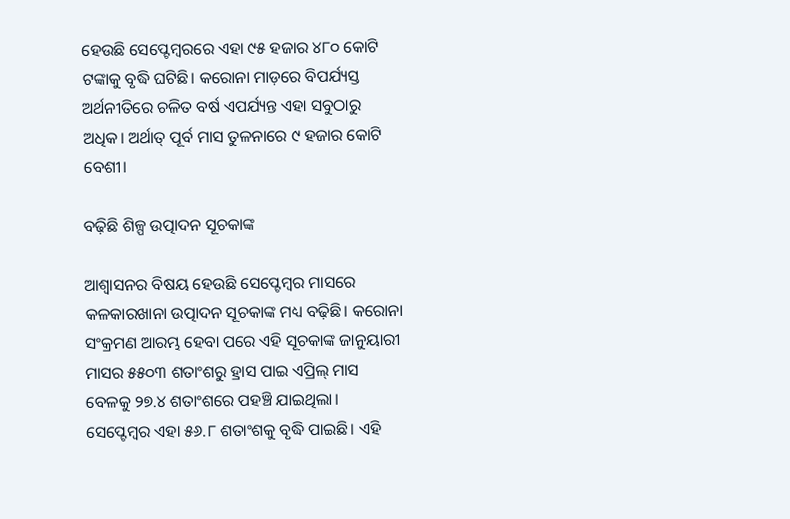ହେଉଛି ସେପ୍ଟେମ୍ବରରେ ଏହା ୯୫ ହଜାର ୪୮୦ କୋଟି ଟଙ୍କାକୁ ବୃଦ୍ଧି ଘଟିଛି। କରୋନା ମାଡ଼ରେ ବିପର୍ଯ୍ୟସ୍ତ ଅର୍ଥନୀତିରେ ଚଳିତ ବର୍ଷ ଏପର୍ଯ୍ୟନ୍ତ ଏହା ସବୁଠାରୁ ଅଧିକ। ଅର୍ଥାତ୍ ପୂର୍ବ ମାସ ତୁଳନାରେ ୯ ହଜାର କୋଟି ବେଶୀ।

ବଢ଼ିଛି ଶିଳ୍ପ ଉତ୍ପାଦନ ସୂଚକାଙ୍କ

ଆଶ୍ଵାସନର ବିଷୟ ହେଉଛି ସେପ୍ଟେମ୍ବର ମାସରେ କଳକାରଖାନା ଉତ୍ପାଦନ ସୂଚକାଙ୍କ ମଧ୍ୟ ବଢ଼ିଛି। କରୋନା ସଂକ୍ରମଣ ଆରମ୍ଭ ହେବା ପରେ ଏହି ସୂଚକାଙ୍କ ଜାନୁୟାରୀ ମାସର ୫୫୦୩ ଶତାଂଶରୁ ହ୍ରାସ ପାଇ ଏପ୍ରିଲ୍ ମାସ ବେଳକୁ ୨୭.୪ ଶତାଂଶରେ ପହଞ୍ଚି ଯାଇଥିଲା। ସେପ୍ଟେମ୍ବର ଏହା ୫୬.୮ ଶତାଂଶକୁ ବୃଦ୍ଧି ପାଇଛି। ଏହି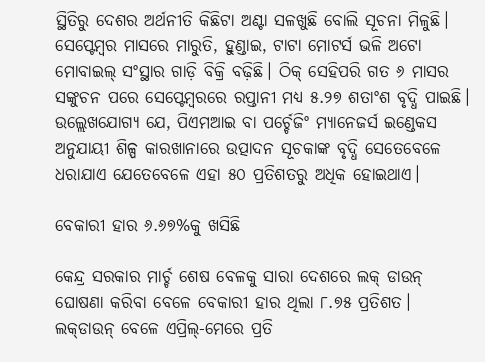ସ୍ଥିତିରୁ ଦେଶର ଅର୍ଥନୀତି କିଛିଟା ଅଣ୍ଟା ସଳଖୁଛି ବୋଲି ସୂଚନା ମିଳୁଛି। ସେପ୍ଟେମ୍ବର ମାସରେ ମାରୁତି, ହୁଣ୍ଡାଇ, ଟାଟା ମୋଟର୍ସ ଭଳି ଅଟୋ ମୋବାଇଲ୍ ସଂସ୍ଥାର ଗାଡ଼ି ବିକ୍ରି ବଢ଼ିଛି। ଠିକ୍ ସେହିପରି ଗତ ୬ ମାସର ସଙ୍କୁଚନ ପରେ ସେପ୍ଟେମ୍ବରରେ ରପ୍ତାନୀ ମଧ୍ୟ ୫.୨୭ ଶତାଂଶ ବୃଦ୍ଧି ପାଇଛି। ଉଲ୍ଲେଖଯୋଗ୍ୟ ଯେ, ପିଏମଆଇ ବା ପର୍ଚ୍ଚେଜିଂ ମ୍ୟାନେଜର୍ସ ଇଣ୍ଡେକସ ଅନୁଯାୟୀ ଶିଳ୍ପ କାରଖାନାରେ ଉତ୍ପାଦନ ସୂଚକାଙ୍କ ବୃଦ୍ଧି ସେତେବେଳେ ଧରାଯାଏ ଯେତେବେଳେ ଏହା ୫୦ ପ୍ରତିଶତରୁ ଅଧିକ ହୋଇଥାଏ।

ବେକାରୀ ହାର ୬.୬୭%କୁ ଖସିଛି

କେନ୍ଦ୍ର ସରକାର ମାର୍ଚ୍ଚ ଶେଷ ବେଳକୁ ସାରା ଦେଶରେ ଲକ୍ ଡାଉନ୍ ଘୋଷଣା କରିବା ବେଳେ ବେକାରୀ ହାର ଥିଲା ୮.୭୫ ପ୍ରତିଶତ। ଲକ୍‌ଡାଉନ୍ ବେଳେ ଏପ୍ରିଲ୍-ମେରେ ପ୍ରତି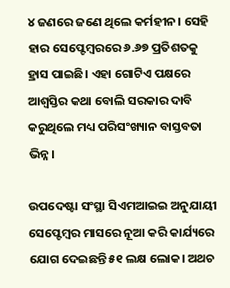୪ ଜଣରେ ଜଣେ ଥିଲେ କର୍ମହୀନ। ସେହି ହାର ସେପ୍ଟେମ୍ବରରେ ୬.୬୭ ପ୍ରତିଶତକୁ ହ୍ରାସ ପାଇଛି। ଏହା ଗୋଟିଏ ପକ୍ଷରେ ଆଶ୍ଵସ୍ତିର କଥା ବୋଲି ସରକାର ଦାବି କରୁଥିଲେ ମଧ୍ୟ ପରିସଂଖ୍ୟାନ ବାସ୍ତବତା ଭିନ୍ନ।

ଉପଦେଷ୍ଟା ସଂସ୍ଥା ସିଏମଆଇଇ ଅନୁଯାୟୀ ସେପ୍ଟେମ୍ବର ମାସରେ ନୂଆ କରି କାର୍ଯ୍ୟରେ ଯୋଗ ଦେଇଛନ୍ତି ୫୧ ଲକ୍ଷ ଲୋକ। ଅଥଚ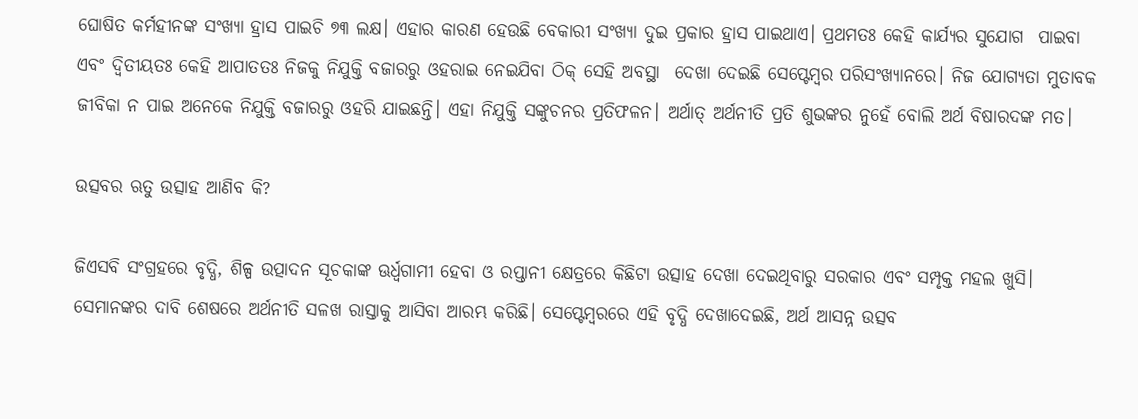ଘୋଷିତ କର୍ମହୀନଙ୍କ ସଂଖ୍ୟା ହ୍ରାସ ପାଇଚି ୭୩ ଲକ୍ଷ। ଏହାର କାରଣ ହେଉଛି ବେକାରୀ ସଂଖ୍ୟା ଦୁଇ ପ୍ରକାର ହ୍ରାସ ପାଇଥାଏ। ପ୍ରଥମତଃ କେହି କାର୍ଯ୍ୟର ସୁଯୋଗ  ପାଇବା ଏବଂ ଦ୍ଵିତୀୟତଃ କେହି ଆପାତତଃ ନିଜକୁ ନିଯୁକ୍ତି ବଜାରରୁ ଓହରାଇ ନେଇଯିବା ଠିକ୍ ସେହି ଅବସ୍ଥା  ଦେଖା ଦେଇଛି ସେପ୍ଟେମ୍ବର ପରିସଂଖ୍ୟାନରେ। ନିଜ ଯୋଗ୍ୟତା ମୁତାବକ ଜୀବିକା ନ ପାଇ ଅନେକେ ନିଯୁକ୍ତି ବଜାରରୁ ଓହରି ଯାଇଛନ୍ତି। ଏହା ନିଯୁକ୍ତି ସଙ୍କୁଚନର ପ୍ରତିଫଳନ। ଅର୍ଥାତ୍ ଅର୍ଥନୀତି ପ୍ରତି ଶୁଭଙ୍କର ନୁହେଁ ବୋଲି ଅର୍ଥ ବିଷାରଦଙ୍କ ମତ।

ଉତ୍ସବର ଋତୁ ଉତ୍ସାହ ଆଣିବ କି?

ଜିଏସବି ସଂଗ୍ରହରେ ବୃଦ୍ଧି, ଶିଳ୍ପ ଉତ୍ପାଦନ ସୂଚକାଙ୍କ ଊର୍ଧ୍ଵଗାମୀ ହେବା ଓ ରପ୍ତାନୀ କ୍ଷେତ୍ରରେ କିଛିଟା ଉତ୍ସାହ ଦେଖା ଦେଇଥିବାରୁ ସରକାର ଏବଂ ସମ୍ପୃକ୍ତ ମହଲ ଖୁସି। ସେମାନଙ୍କର ଦାବି ଶେଷରେ ଅର୍ଥନୀତି ସଳଖ ରାସ୍ତାକୁ ଆସିବା ଆରମ୍ଭ କରିଛି। ସେପ୍ଟେମ୍ବରରେ ଏହି ବୃଦ୍ଧି ଦେଖାଦେଇଛି, ଅର୍ଥ ଆସନ୍ନ ଉତ୍ସବ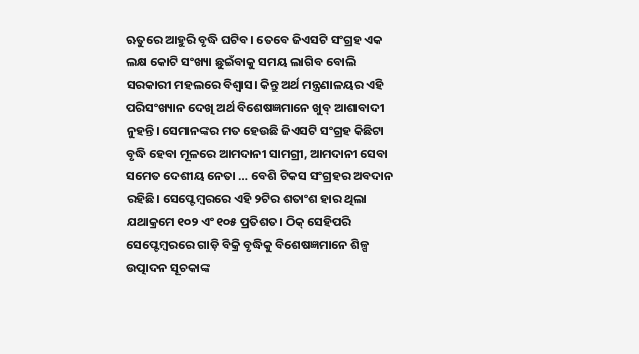ଋତୁରେ ଆହୁରି ବୃଦ୍ଧି ଘଟିବ। ତେବେ ଜିଏସଟି ସଂଗ୍ରହ ଏକ ଲକ୍ଷ କୋଟି ସଂଖ୍ୟା ଛୁଇଁବାକୁ ସମୟ ଲାଗିବ ବୋଲି ସରକାରୀ ମହଲରେ ବିଶ୍ଵାସ। କିନ୍ତୁ ଅର୍ଥ ମନ୍ତ୍ରଣାଳୟର ଏହି ପରିସଂଖ୍ୟାନ ଦେଖି ଅର୍ଥ ବିଶେଷଜ୍ଞମାନେ ଖୁବ୍ ଆଶାବାଦୀ ନୁହନ୍ତି। ସେମାନଙ୍କର ମତ ହେଉଛି ଜିଏସଟି ସଂଗ୍ରହ କିଛିଟା ବୃଦ୍ଧି ହେବା ମୂଳରେ ଆମଦାନୀ ସାମଗ୍ରୀ, ଆମଦାନୀ ସେବା ସମେତ ଦେଶୀୟ ନେତା … ବେଶି ଟିକସ ସଂଗ୍ରହର ଅବଦାନ ରହିଛି। ସେପ୍ଟେମ୍ବରରେ ଏହି ୨ଟିର ଶତାଂଶ ହାର ଥିଲା ଯଥାକ୍ରମେ ୧୦୨ ଏଂ ୧୦୫ ପ୍ରତିଶତ। ଠିକ୍ ସେହିପରି ସେପ୍ଟେମ୍ବରରେ ଗାଡ଼ି ବିକ୍ରି ବୃଦ୍ଧିକୁ ବିଶେଷଜ୍ଞମାନେ ଶିଳ୍ପ ଉତ୍ପାଦନ ସୂଚକାଙ୍କ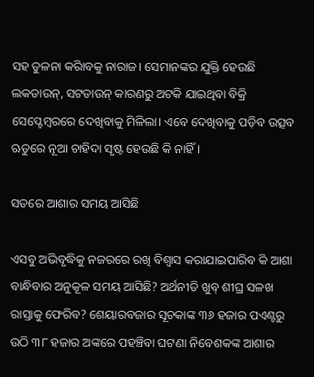ସହ ତୁଳନା କରିାବକୁ ନାରାଜ। ସେମାନଙ୍କର ଯୁକ୍ତି ହେଉଛି  ଲକଡାଉନ୍, ସଟଡାଉନ୍ କାରଣରୁ ଅଟକି ଯାଇଥିବା ବିକ୍ରି ସେପ୍ଟେମ୍ବରରେ ଦେଖିବାକୁ ମିଳିଲା। ଏବେ ଦେଖିବାକୁ ପଡ଼ିବ ଉତ୍ସବ ଋତୁରେ ନୂଆ ଚାହିଦା ସୃଷ୍ଟ ହେଉଛି କି ନାହିଁ।

ସତରେ ଆଶାର ସମୟ ଆସିଛି

ଏସବୁ ଅଭିବୃଦ୍ଧିକୁ ନଜରରେ ରଖି ବିଶ୍ଵାସ କରାଯାଇପାରିବ କି ଆଶା ବାନ୍ଧିବାର ଅନୁକୂଳ ସମୟ ଆସିଛି? ଅର୍ଥନୀତି ଖୁବ୍ ଶୀଘ୍ର ସଳଖ ରାସ୍ତାକୁ ଫେରିବ? ଶେୟାରବଜାର ସୂଚକାଙ୍କ ୩୬ ହଜାର ପଏଣ୍ଟରୁ ଉଠି ୩୮ ହଜାର ଅଙ୍କରେ ପହଞ୍ଚିବା ଘଟଣା ନିବେଶକଙ୍କ ଆଶାର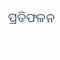ପ୍ରତିଫଳନ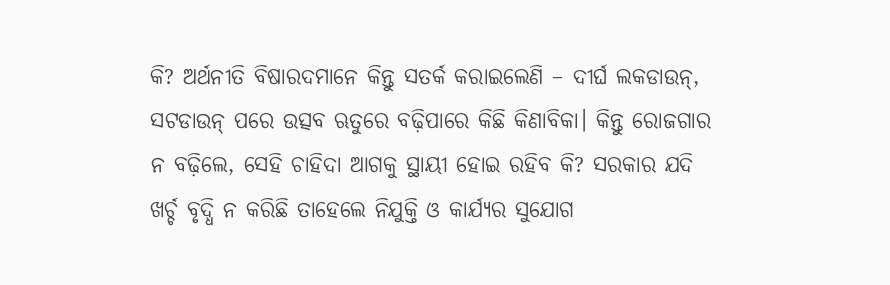କି? ଅର୍ଥନୀତି ବିଷାରଦମାନେ କିନ୍ତୁ ସତର୍କ କରାଇଲେଣି – ଦୀର୍ଘ ଲକଡାଉନ୍, ସଟଡାଉନ୍ ପରେ ଉତ୍ସବ ଋତୁରେ ବଢ଼ିପାରେ କିଛି କିଣାବିକା। କିନ୍ତୁ ରୋଜଗାର ନ ବଢ଼ିଲେ, ସେହି ଚାହିଦା ଆଗକୁ ସ୍ଥାୟୀ ହୋଇ ରହିବ କି? ସରକାର ଯଦି ଖର୍ଚ୍ଚ ବୃଦ୍ଧି ନ କରିଛି ତାହେଲେ ନିଯୁକ୍ତି ଓ କାର୍ଯ୍ୟର ସୁଯୋଗ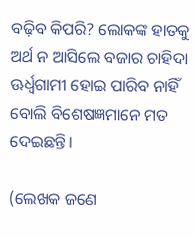ବଢ଼ିବ କିପରି? ଲୋକଙ୍କ ହାତକୁ ଅର୍ଥ ନ ଆସିଲେ ବଜାର ଚାହିଦା ଊର୍ଧ୍ଵଗାମୀ ହୋଇ ପାରିବ ନାହିଁ ବୋଲି ବିଶେଷଜ୍ଞମାନେ ମତ ଦେଇଛନ୍ତି।

(ଲେଖକ ଜଣେ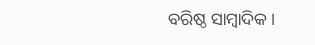ବରିଷ୍ଠ ସାମ୍ବାଦିକ।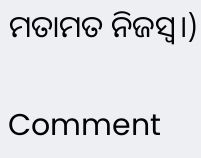ମତାମତ ନିଜସ୍ୱ।)

Comment